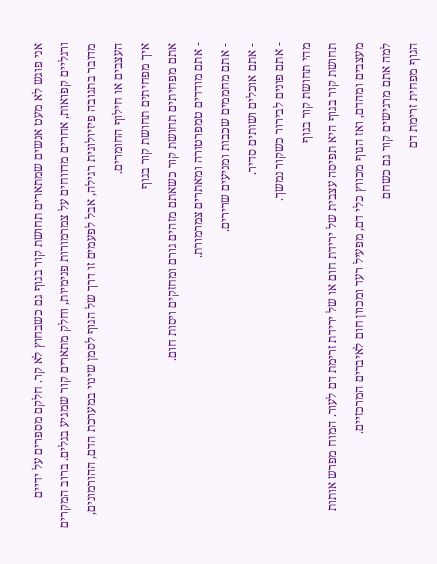אני פוגש לא מעט אנשים שמתארים תחושת קור בגוף גם כשבחוץ לא קר. חלקם מספרים על ידיים ורגליים קפואות, אחרים מדווחים על צמרמורות פנימיות, וחלק מתארים קור שמגיע בגלים. ברוב המקרים מדובר בתגובה פיזיולוגית רגילה, אבל לפעמים זו דרך של הגוף לסמן שינוי במערכת הדם, ההורמונים, העצבים או חילוף החומרים.
איך מפחיתים תחושת קור בגוף
אתם מפחיתים תחושת קור כשאתם מזהים גורם ומחזקים ויסות חום.
- אתם מודדים טמפרטורה ומאתרים צמרמורת.
- אתם מחממים שכבות ומניעים שרירים.
- אתם אוכלים ושותים סדיר.
- אתם פונים לבירור כשקור נמשך.
מהי תחושת קור בגוף
תחושת קור בגוף היא תפיסה עצבית של ירידת חום או של ירידת זרימת דם לעור. המוח מפרש אותות מעצבים ומהדם, ואז הגוף מכווץ כלי דם, מפעיל רעד ומכוון חום לאיברים המרכזיים.
למה אתם מרגישים קור גם כשחם
הגוף מפחית זרימת דם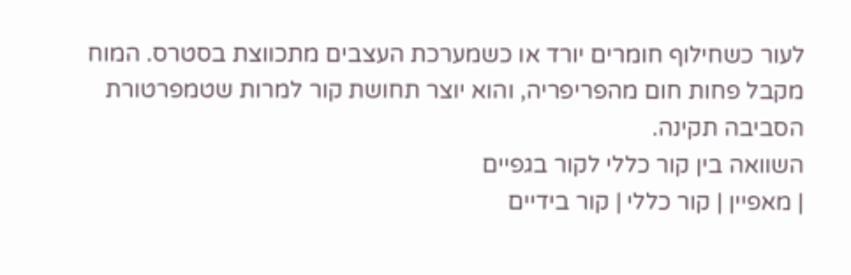לעור כשחילוף חומרים יורד או כשמערכת העצבים מתכווצת בסטרס. המוח מקבל פחות חום מהפריפריה, והוא יוצר תחושת קור למרות שטמפרטורת הסביבה תקינה.
השוואה בין קור כללי לקור בגפיים
| מאפיין | קור כללי | קור בידיים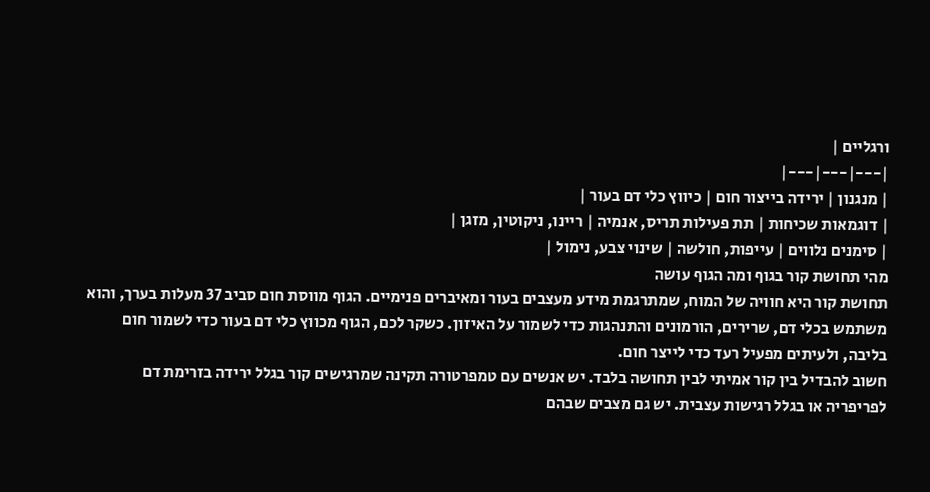ורגליים |
|---|---|---|
| מנגנון | ירידה בייצור חום | כיווץ כלי דם בעור |
| דוגמאות שכיחות | תת פעילות תריס, אנמיה | ריינו, ניקוטין, מזגן |
| סימנים נלווים | עייפות, חולשה | שינוי צבע, נימול |
מהי תחושת קור בגוף ומה הגוף עושה
תחושת קור היא חוויה של המוח, שמתרגמת מידע מעצבים בעור ומאיברים פנימיים. הגוף מווסת חום סביב 37 מעלות בערך, והוא משתמש בכלי דם, שרירים, הורמונים והתנהגות כדי לשמור על האיזון. כשקר לכם, הגוף מכווץ כלי דם בעור כדי לשמור חום בליבה, ולעיתים מפעיל רעד כדי לייצר חום.
חשוב להבדיל בין קור אמיתי לבין תחושה בלבד. יש אנשים עם טמפרטורה תקינה שמרגישים קור בגלל ירידה בזרימת דם לפריפריה או בגלל רגישות עצבית. יש גם מצבים שבהם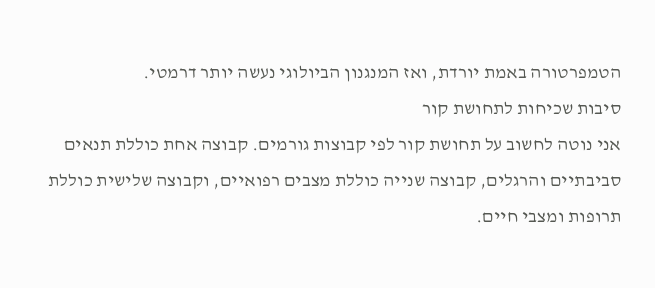הטמפרטורה באמת יורדת, ואז המנגנון הביולוגי נעשה יותר דרמטי.
סיבות שכיחות לתחושת קור
אני נוטה לחשוב על תחושת קור לפי קבוצות גורמים. קבוצה אחת כוללת תנאים סביבתיים והרגלים, קבוצה שנייה כוללת מצבים רפואיים, וקבוצה שלישית כוללת תרופות ומצבי חיים.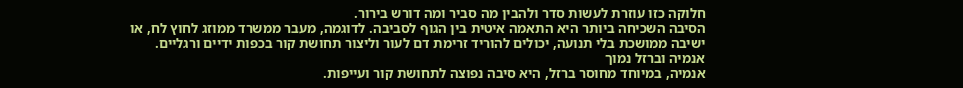חלוקה כזו עוזרת לעשות סדר ולהבין מה סביר ומה דורש בירור.
הסיבה השכיחה ביותר היא התאמה איטית בין הגוף לסביבה. לדוגמה, מעבר ממשרד ממוזג לחוץ לח, או ישיבה ממושכת בלי תנועה, יכולים להוריד זרימת דם לעור וליצור תחושת קור בכפות ידיים ורגליים.
אנמיה וברזל נמוך
אנמיה, במיוחד מחוסר ברזל, היא סיבה נפוצה לתחושת קור ועייפות.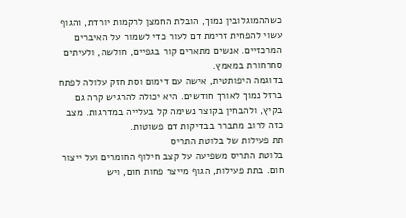כשההמוגלובין נמוך, הובלת החמצן לרקמות יורדת, והגוף עשוי להפחית זרימת דם לעור כדי לשמור על האיברים המרכזיים. אנשים מתארים קור בגפיים, חולשה, ולעיתים סחרחורת במאמץ.
בדוגמה היפותטית, אישה עם דימום וסת חזק עלולה לפתח ברזל נמוך לאורך חודשים. היא יכולה להרגיש קרה גם בקיץ, ולהבחין בקוצר נשימה קל בעלייה במדרגות. מצב כזה לרוב מתברר בבדיקות דם פשוטות.
תת פעילות של בלוטת התריס
בלוטת התריס משפיעה על קצב חילוף החומרים ועל ייצור חום. בתת פעילות, הגוף מייצר פחות חום, ויש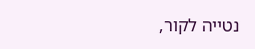נטייה לקור,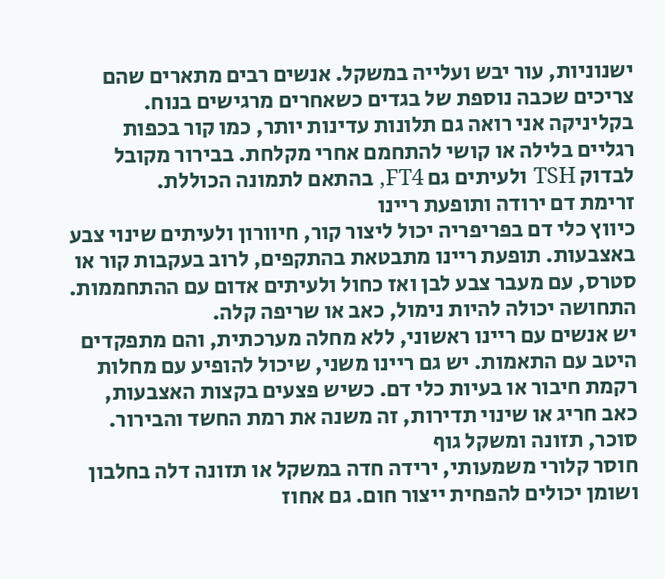ישנוניות, עור יבש ועלייה במשקל. אנשים רבים מתארים שהם צריכים שכבה נוספת של בגדים כשאחרים מרגישים בנוח.
בקליניקה אני רואה גם תלונות עדינות יותר, כמו קור בכפות רגליים בלילה או קושי להתחמם אחרי מקלחת. בבירור מקובל לבדוק TSH ולעיתים גם FT4, בהתאם לתמונה הכוללת.
זרימת דם ירודה ותופעת ריינו
כיווץ כלי דם בפריפריה יכול ליצור קור, חיוורון ולעיתים שינוי צבע באצבעות. תופעת ריינו מתבטאת בהתקפים, לרוב בעקבות קור או סטרס, עם מעבר צבע לבן ואז כחול ולעיתים אדום עם ההתחממות. התחושה יכולה להיות נימול, כאב או שריפה קלה.
יש אנשים עם ריינו ראשוני, ללא מחלה מערכתית, והם מתפקדים היטב עם התאמות. יש גם ריינו משני, שיכול להופיע עם מחלות רקמת חיבור או בעיות כלי דם. כשיש פצעים בקצות האצבעות, כאב חריג או שינוי תדירות, זה משנה את רמת החשד והבירור.
סוכר, תזונה ומשקל גוף
חוסר קלורי משמעותי, ירידה חדה במשקל או תזונה דלה בחלבון ושומן יכולים להפחית ייצור חום. גם אחוז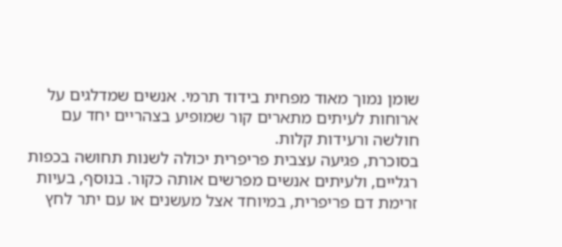שומן נמוך מאוד מפחית בידוד תרמי. אנשים שמדלגים על ארוחות לעיתים מתארים קור שמופיע בצהריים יחד עם חולשה ורעידות קלות.
בסוכרת, פגיעה עצבית פריפרית יכולה לשנות תחושה בכפות רגליים, ולעיתים אנשים מפרשים אותה כקור. בנוסף, בעיות זרימת דם פריפרית, במיוחד אצל מעשנים או עם יתר לחץ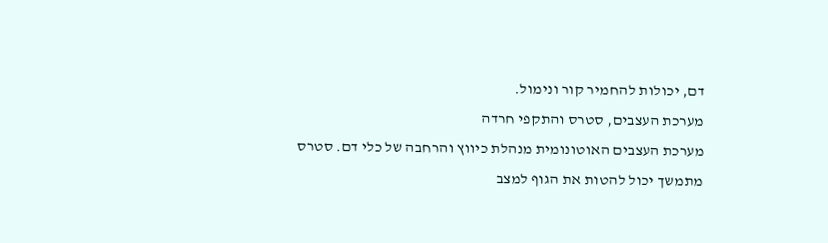דם, יכולות להחמיר קור ונימול.
מערכת העצבים, סטרס והתקפי חרדה
מערכת העצבים האוטונומית מנהלת כיווץ והרחבה של כלי דם. סטרס מתמשך יכול להטות את הגוף למצב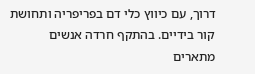דרוך, עם כיווץ כלי דם בפריפריה ותחושת קור בידיים. בהתקף חרדה אנשים מתארים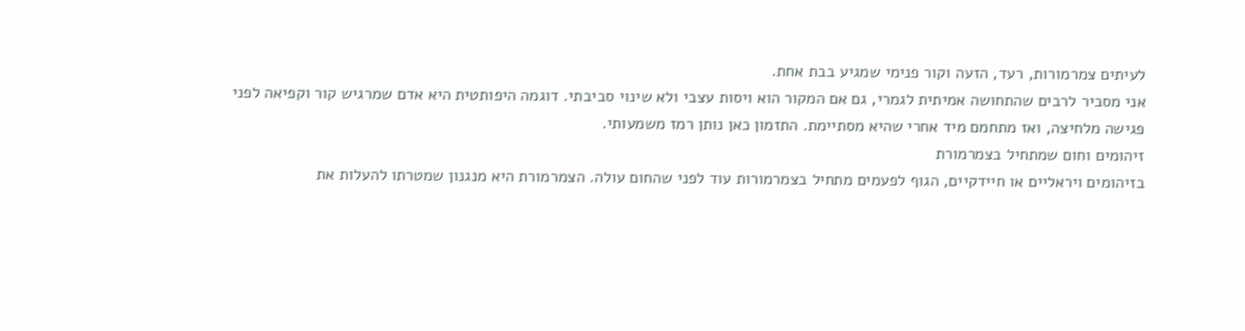לעיתים צמרמורות, רעד, הזעה וקור פנימי שמגיע בבת אחת.
אני מסביר לרבים שהתחושה אמיתית לגמרי, גם אם המקור הוא ויסות עצבי ולא שינוי סביבתי. דוגמה היפותטית היא אדם שמרגיש קור וקפיאה לפני פגישה מלחיצה, ואז מתחמם מיד אחרי שהיא מסתיימת. התזמון כאן נותן רמז משמעותי.
זיהומים וחום שמתחיל בצמרמורת
בזיהומים ויראליים או חיידקיים, הגוף לפעמים מתחיל בצמרמורות עוד לפני שהחום עולה. הצמרמורת היא מנגנון שמטרתו להעלות את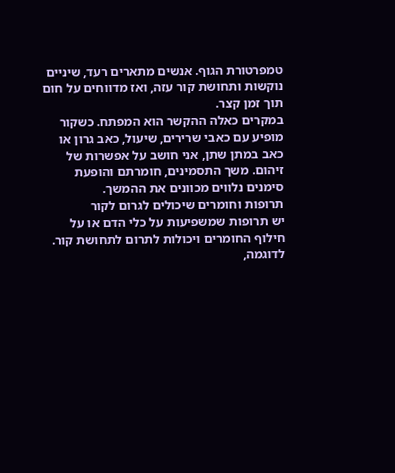טמפרטורת הגוף. אנשים מתארים רעד, שיניים נוקשות ותחושת קור עזה, ואז מדווחים על חום תוך זמן קצר.
במקרים כאלה ההקשר הוא המפתח. כשקור מופיע עם כאבי שרירים, שיעול, כאב גרון או כאב במתן שתן, אני חושב על אפשרות של זיהום. משך התסמינים, חומרתם והופעת סימנים נלווים מכוונים את ההמשך.
תרופות וחומרים שיכולים לגרום לקור
יש תרופות שמשפיעות על כלי הדם או על חילוף החומרים ויכולות לתרום לתחושת קור. לדוגמה,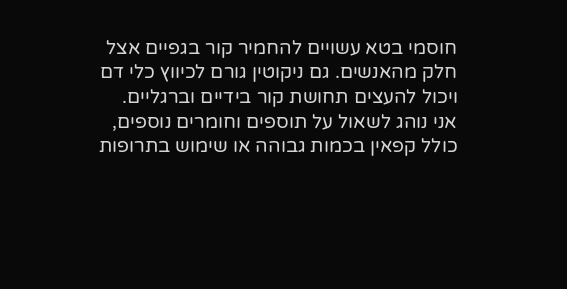חוסמי בטא עשויים להחמיר קור בגפיים אצל חלק מהאנשים. גם ניקוטין גורם לכיווץ כלי דם ויכול להעצים תחושת קור בידיים וברגליים.
אני נוהג לשאול על תוספים וחומרים נוספים, כולל קפאין בכמות גבוהה או שימוש בתרופות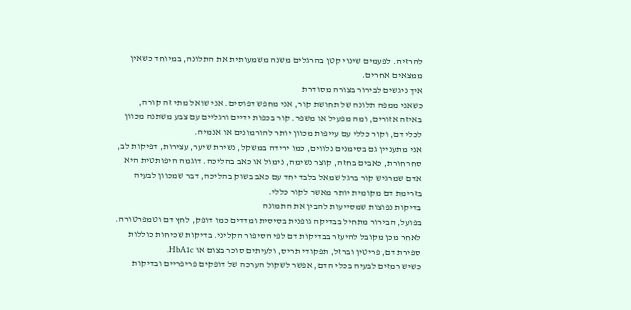להרזיה. לפעמים שינוי קטן בהרגלים משנה משמעותית את התלונה, במיוחד כשאין ממצאים אחרים.
איך ניגשים לבירור בצורה מסודרת
כשאני ממפה תלונה של תחושת קור, אני מחפש דפוסים. אני שואל מתי זה קורה, באיזה אזורים, ומה מפעיל או משפר. קור בכפות ידיים ורגליים עם צבע משתנה מכוון לכלי דם, וקור כללי עם עייפות מכוון יותר להורמונים או אנמיה.
אני מתעניין גם בסימנים נלווים, כמו ירידה במשקל, נשירת שיער, עצירות, דפיקות לב, סחרחורת, כאבים בחזה, קוצר נשימה, נימול או כאב בהליכה. דוגמה היפותטית היא אדם שמרגיש קור ברגל שמאל בלבד יחד עם כאב בשוק בהליכה, דבר שמכוון לבעיה בזרימת דם מקומית יותר מאשר לקור כללי.
בדיקות נפוצות שמסייעות להבין את התמונה
בפועל, הבירור מתחיל בבדיקה גופנית בסיסית ומדדים כמו דופק, לחץ דם וטמפרטורה. לאחר מכן מקובל להיעזר בבדיקות דם לפי הסיפור הקליני. בדיקות שכיחות כוללות ספירת דם, פריטין וברזל, תפקודי תריס, ולעיתים סוכר בצום או HbA1c.
כשיש רמזים לבעיה בכלי הדם, אפשר לשקול הערכה של דופקים פריפריים ובדיקות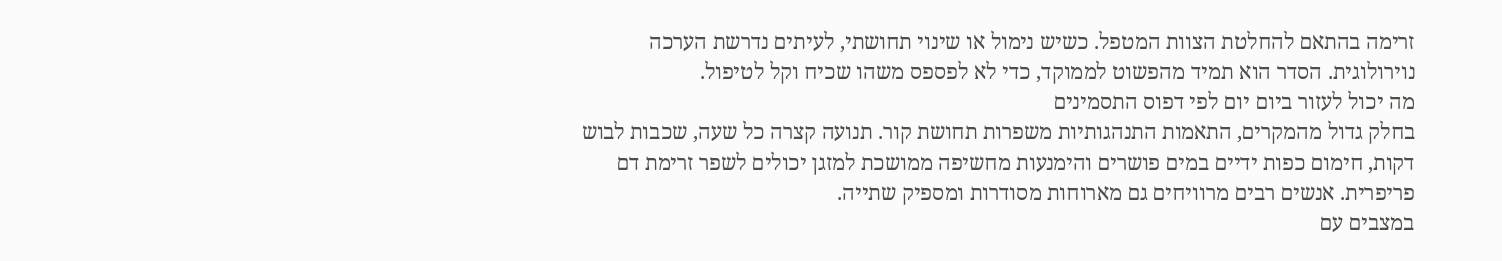זרימה בהתאם להחלטת הצוות המטפל. כשיש נימול או שינוי תחושתי, לעיתים נדרשת הערכה נוירולוגית. הסדר הוא תמיד מהפשוט לממוקד, כדי לא לפספס משהו שכיח וקל לטיפול.
מה יכול לעזור ביום יום לפי דפוס התסמינים
בחלק גדול מהמקרים, התאמות התנהגותיות משפרות תחושת קור. תנועה קצרה כל שעה, שכבות לבוש דקות, חימום כפות ידיים במים פושרים והימנעות מחשיפה ממושכת למזגן יכולים לשפר זרימת דם פריפרית. אנשים רבים מרוויחים גם מארוחות מסודרות ומספיק שתייה.
במצבים עם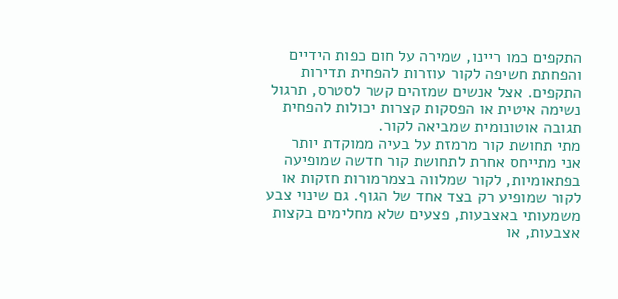התקפים כמו ריינו, שמירה על חום כפות הידיים והפחתת חשיפה לקור עוזרות להפחית תדירות התקפים. אצל אנשים שמזהים קשר לסטרס, תרגול נשימה איטית או הפסקות קצרות יכולות להפחית תגובה אוטונומית שמביאה לקור.
מתי תחושת קור מרמזת על בעיה ממוקדת יותר
אני מתייחס אחרת לתחושת קור חדשה שמופיעה בפתאומיות, לקור שמלווה בצמרמורות חזקות או לקור שמופיע רק בצד אחד של הגוף. גם שינוי צבע משמעותי באצבעות, פצעים שלא מחלימים בקצות אצבעות, או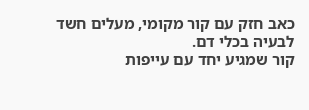כאב חזק עם קור מקומי, מעלים חשד לבעיה בכלי דם.
קור שמגיע יחד עם עייפות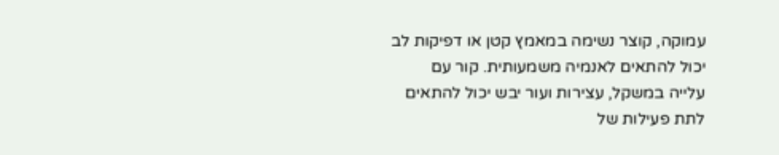עמוקה, קוצר נשימה במאמץ קטן או דפיקות לב יכול להתאים לאנמיה משמעותית. קור עם עלייה במשקל, עצירות ועור יבש יכול להתאים לתת פעילות של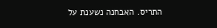התריס. האבחנה נשענת על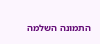התמונה השלמה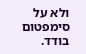ולא על סימפטום בודד.